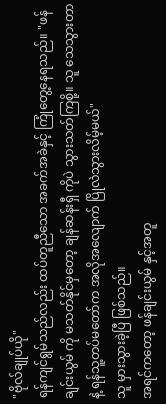"ဗိုလ်ချုပ်ယို"
ရန်ကျင်ရွမ်သည်လည်း ထပ်တူညီသော အခက်အခဲနှင့် ကြုံတွေ့နေရသည်။ "ဖန်ချင်းယွမ် ကို မသတ်နိုင်မှတော့ ချန်ဆန်းရှီ ကိုပဲ သွားသတ်ကြစို့။ သူ သေသွားတာနဲ့ ရန်သူ့တပ်မတော်က အလိုအလျောက် ပြိုလဲသွားလိမ့်မယ်"
သူ မှားသွားခဲ့ပြီ ဖြစ်သည်။
အရင်ကတော့ ဖန်ချင်းယွမ် နှင့်အတူ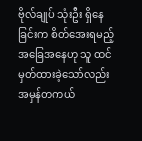ဗိုလ်ချုပ် သုံးဦး ရှိနေခြင်းက စိတ်အေးရမည့် အခြေအနေဟု သူ ထင်မှတ်ထားခဲ့သော်လည်း အမှန်တကယ်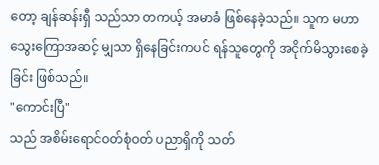တော့ ချန်ဆန်းရှီ သည်သာ တကယ့် အမာခံ ဖြစ်နေခဲ့သည်။ သူက မဟာသွေးကြောအဆင့် မျှသာ ရှိနေခြင်းကပင် ရန်သူတွေကို အငိုက်မိသွားစေခဲ့ခြင်း ဖြစ်သည်။
"ကောင်းပြီ"
သည် အစိမ်းရောင်ဝတ်စုံဝတ် ပညာရှိကို သတ်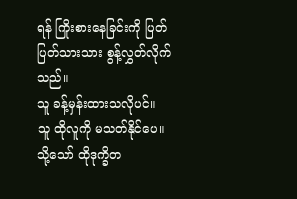ရန် ကြိုးစားနေခြင်းကို ပြတ်ပြတ်သားသား စွန့်လွှတ်လိုက်သည်။
သူ ခန့်မှန်းထားသလိုပင်။
သူ ထိုလူကို မသတ်နိုင်ပေ။
သို့သော် ထိုဒုက္ခိတ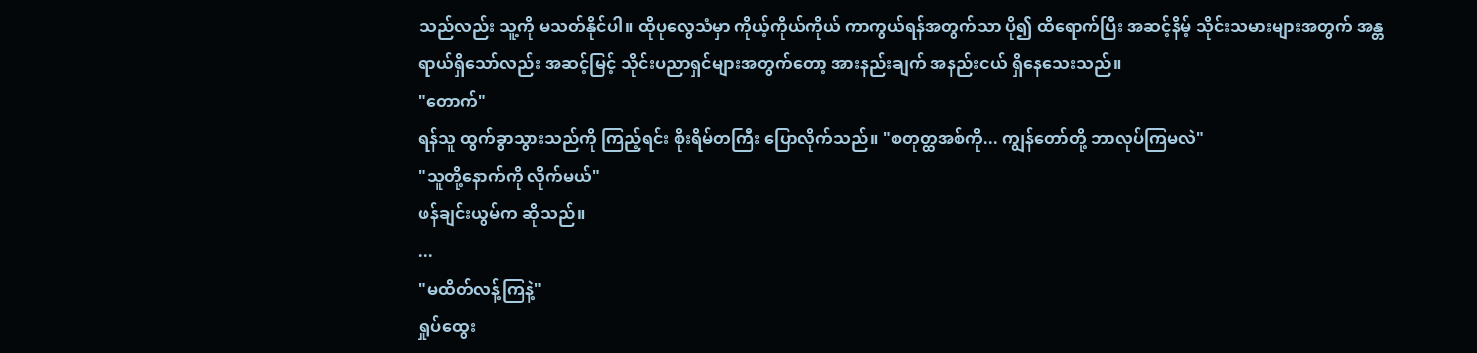သည်လည်း သူ့ကို မသတ်နိုင်ပါ။ ထိုပုလွေသံမှာ ကိုယ့်ကိုယ်ကိုယ် ကာကွယ်ရန်အတွက်သာ ပို၍ ထိရောက်ပြီး အဆင့်နိမ့် သိုင်းသမားများအတွက် အန္တရာယ်ရှိသော်လည်း အဆင့်မြင့် သိုင်းပညာရှင်များအတွက်တော့ အားနည်းချက် အနည်းငယ် ရှိနေသေးသည်။
"တောက်"
ရန်သူ ထွက်ခွာသွားသည်ကို ကြည့်ရင်း စိုးရိမ်တကြီး ပြောလိုက်သည်။ "စတုတ္ထအစ်ကို... ကျွန်တော်တို့ ဘာလုပ်ကြမလဲ"
"သူတို့နောက်ကို လိုက်မယ်"
ဖန်ချင်းယွမ်က ဆိုသည်။
...
"မထိတ်လန့်ကြနဲ့"
ရှုပ်ထွေး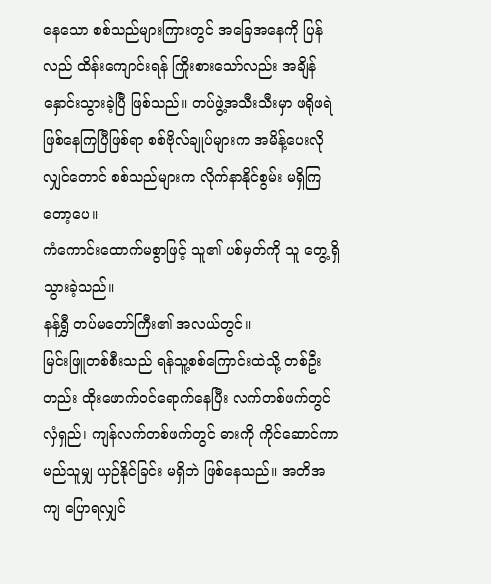နေသော စစ်သည်များကြားတွင် အခြေအနေကို ပြန်လည် ထိန်းကျောင်းရန် ကြိုးစားသော်လည်း အချိန်နှောင်းသွားခဲ့ပြီ ဖြစ်သည်။ တပ်ဖွဲ့အသီးသီးမှာ ဖရိုဖရဲ ဖြစ်နေကြပြီဖြစ်ရာ စစ်ဗိုလ်ချုပ်များက အမိန့်ပေးလိုလျှင်တောင် စစ်သည်များက လိုက်နာနိုင်စွမ်း မရှိကြတော့ပေ။
ကံကောင်းထောက်မစွာဖြင့် သူ၏ ပစ်မှတ်ကို သူ တွေ့ရှိသွားခဲ့သည်။
နန်ရွှီ တပ်မတော်ကြီး၏ အလယ်တွင်။
မြင်းဖြူတစ်စီးသည် ရန်သူ့စစ်ကြောင်းထဲသို့ တစ်ဦးတည်း ထိုးဖောက်ဝင်ရောက်နေပြီး လက်တစ်ဖက်တွင် လှံရှည်၊ ကျန်လက်တစ်ဖက်တွင် ဓားကို ကိုင်ဆောင်ကာ မည်သူမျှ ယှဉ်နိုင်ခြင်း မရှိဘဲ ဖြစ်နေသည်။ အတိအကျ ပြောရလျှင်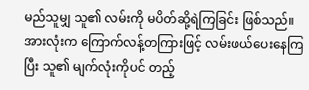မည်သူမျှ သူ၏ လမ်းကို မပိတ်ဆို့ရဲကြခြင်း ဖြစ်သည်။ အားလုံးက ကြောက်လန့်တကြားဖြင့် လမ်းဖယ်ပေးနေကြပြီး သူ၏ မျက်လုံးကိုပင် တည့်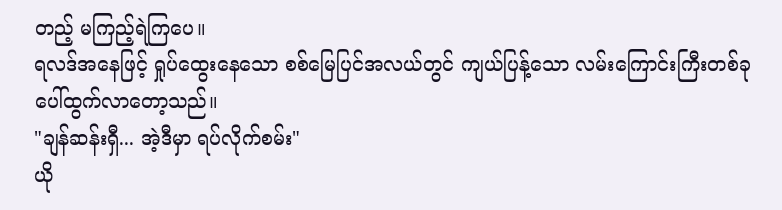တည့် မကြည့်ရဲကြပေ။
ရလဒ်အနေဖြင့် ရှုပ်ထွေးနေသော စစ်မြေပြင်အလယ်တွင် ကျယ်ပြန့်သော လမ်းကြောင်းကြီးတစ်ခု ပေါ်ထွက်လာတော့သည်။
"ချန်ဆန်းရှီ... အဲ့ဒီမှာ ရပ်လိုက်စမ်း"
ယို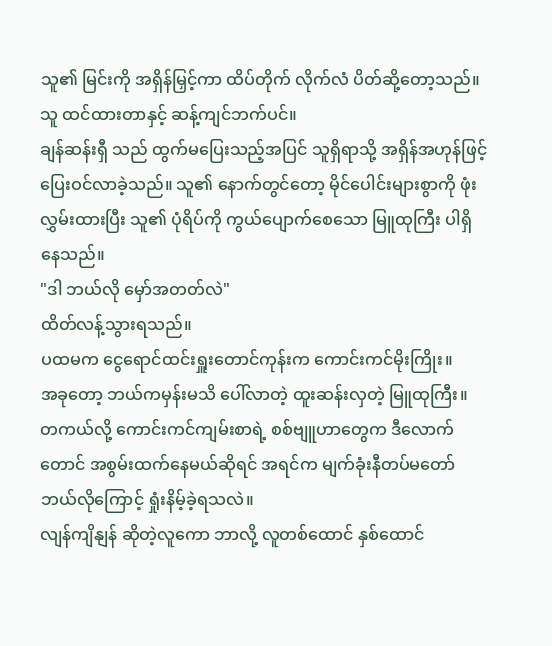သူ၏ မြင်းကို အရှိန်မြှင့်ကာ ထိပ်တိုက် လိုက်လံ ပိတ်ဆို့တော့သည်။
သူ ထင်ထားတာနှင့် ဆန့်ကျင်ဘက်ပင်။
ချန်ဆန်းရှီ သည် ထွက်မပြေးသည့်အပြင် သူရှိရာသို့ အရှိန်အဟုန်ဖြင့် ပြေးဝင်လာခဲ့သည်။ သူ၏ နောက်တွင်တော့ မိုင်ပေါင်းများစွာကို ဖုံးလွှမ်းထားပြီး သူ၏ ပုံရိပ်ကို ကွယ်ပျောက်စေသော မြူထုကြီး ပါရှိနေသည်။
"ဒါ ဘယ်လို မှော်အတတ်လဲ"
ထိတ်လန့်သွားရသည်။
ပထမက ငွေရောင်ထင်းရှူးတောင်ကုန်းက ကောင်းကင်မိုးကြိုး။
အခုတော့ ဘယ်ကမှန်းမသိ ပေါ်လာတဲ့ ထူးဆန်းလှတဲ့ မြူထုကြီး။
တကယ်လို့ ကောင်းကင်ကျမ်းစာရဲ့ စစ်ဗျူဟာတွေက ဒီလောက်တောင် အစွမ်းထက်နေမယ်ဆိုရင် အရင်က မျက်ခုံးနီတပ်မတော် ဘယ်လိုကြောင့် ရှုံးနိမ့်ခဲ့ရသလဲ။
လျန်ကျိနျန် ဆိုတဲ့လူကော ဘာလို့ လူတစ်ထောင် နှစ်ထောင်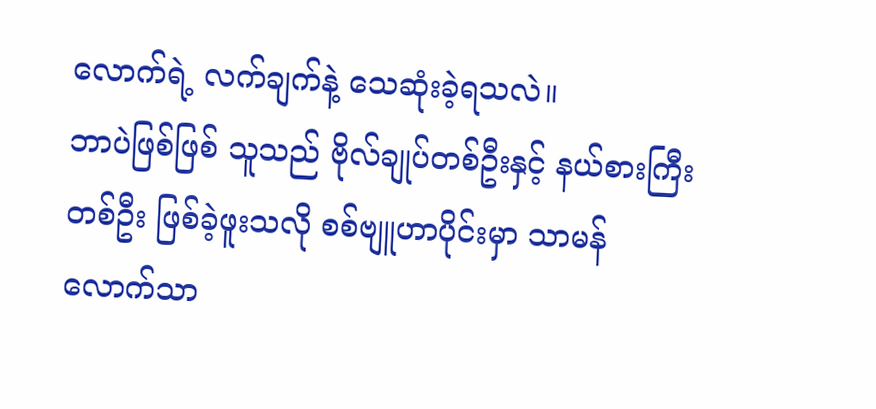လောက်ရဲ့ လက်ချက်နဲ့ သေဆုံးခဲ့ရသလဲ။
ဘာပဲဖြစ်ဖြစ် သူသည် ဗိုလ်ချုပ်တစ်ဦးနှင့် နယ်စားကြီးတစ်ဦး ဖြစ်ခဲ့ဖူးသလို စစ်ဗျူဟာပိုင်းမှာ သာမန်လောက်သာ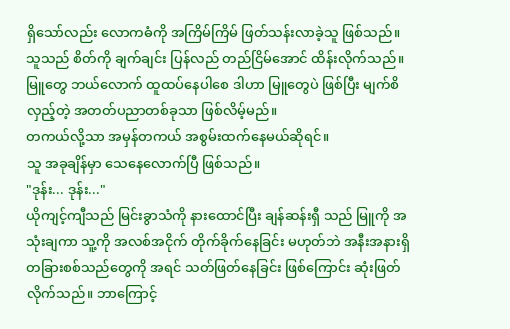ရှိသော်လည်း လောကဓံကို အကြိမ်ကြိမ် ဖြတ်သန်းလာခဲ့သူ ဖြစ်သည်။ သူသည် စိတ်ကို ချက်ချင်း ပြန်လည် တည်ငြိမ်အောင် ထိန်းလိုက်သည်။ မြူတွေ ဘယ်လောက် ထူထပ်နေပါစေ ဒါဟာ မြူတွေပဲ ဖြစ်ပြီး မျက်စိလှည့်တဲ့ အတတ်ပညာတစ်ခုသာ ဖြစ်လိမ့်မည်။
တကယ်လို့သာ အမှန်တကယ် အစွမ်းထက်နေမယ်ဆိုရင်။
သူ အခုချိန်မှာ သေနေလောက်ပြီ ဖြစ်သည်။
"ဒုန်း... ဒုန်း..."
ယိုကျင့်ကျီသည် မြင်းခွာသံကို နားထောင်ပြီး ချန်ဆန်းရှီ သည် မြူကို အသုံးချကာ သူ့ကို အလစ်အငိုက် တိုက်ခိုက်နေခြင်း မဟုတ်ဘဲ အနီးအနားရှိ တခြားစစ်သည်တွေကို အရင် သတ်ဖြတ်နေခြင်း ဖြစ်ကြောင်း ဆုံးဖြတ်လိုက်သည်။ ဘာကြောင့်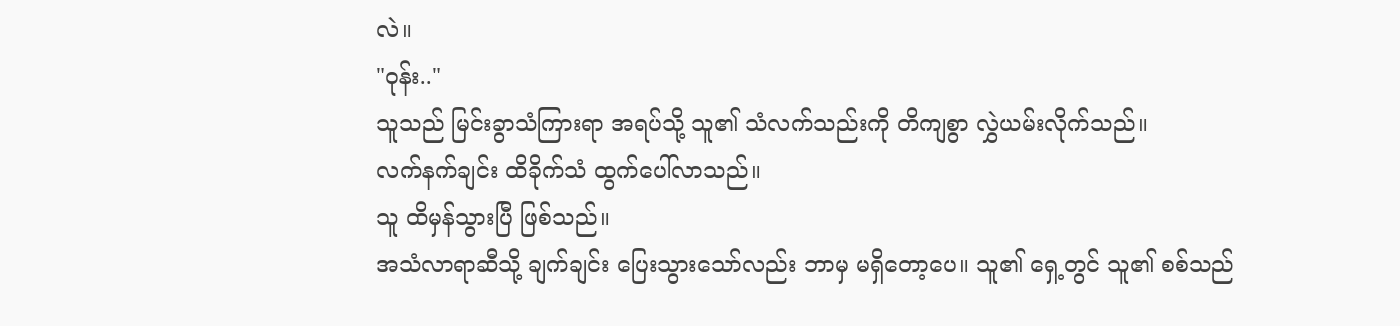လဲ။
"ဝုန်း.."
သူသည် မြင်းခွာသံကြားရာ အရပ်သို့ သူ၏ သံလက်သည်းကို တိကျစွာ လွှဲယမ်းလိုက်သည်။
လက်နက်ချင်း ထိခိုက်သံ ထွက်ပေါ်လာသည်။
သူ ထိမှန်သွားပြီ ဖြစ်သည်။
အသံလာရာဆီသို့ ချက်ချင်း ပြေးသွားသော်လည်း ဘာမှ မရှိတော့ပေ။ သူ၏ ရှေ့တွင် သူ၏ စစ်သည်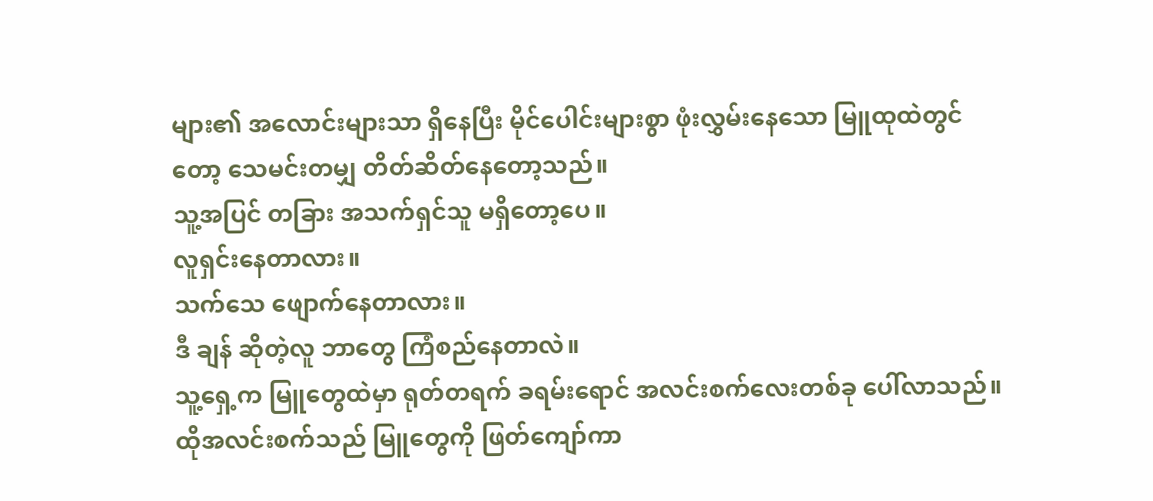များ၏ အလောင်းများသာ ရှိနေပြီး မိုင်ပေါင်းများစွာ ဖုံးလွှမ်းနေသော မြူထုထဲတွင်တော့ သေမင်းတမျှ တိတ်ဆိတ်နေတော့သည်။
သူ့အပြင် တခြား အသက်ရှင်သူ မရှိတော့ပေ။
လူရှင်းနေတာလား။
သက်သေ ဖျောက်နေတာလား။
ဒီ ချန် ဆိုတဲ့လူ ဘာတွေ ကြံစည်နေတာလဲ။
သူ့ရှေ့က မြူတွေထဲမှာ ရုတ်တရက် ခရမ်းရောင် အလင်းစက်လေးတစ်ခု ပေါ်လာသည်။ ထိုအလင်းစက်သည် မြူတွေကို ဖြတ်ကျော်ကာ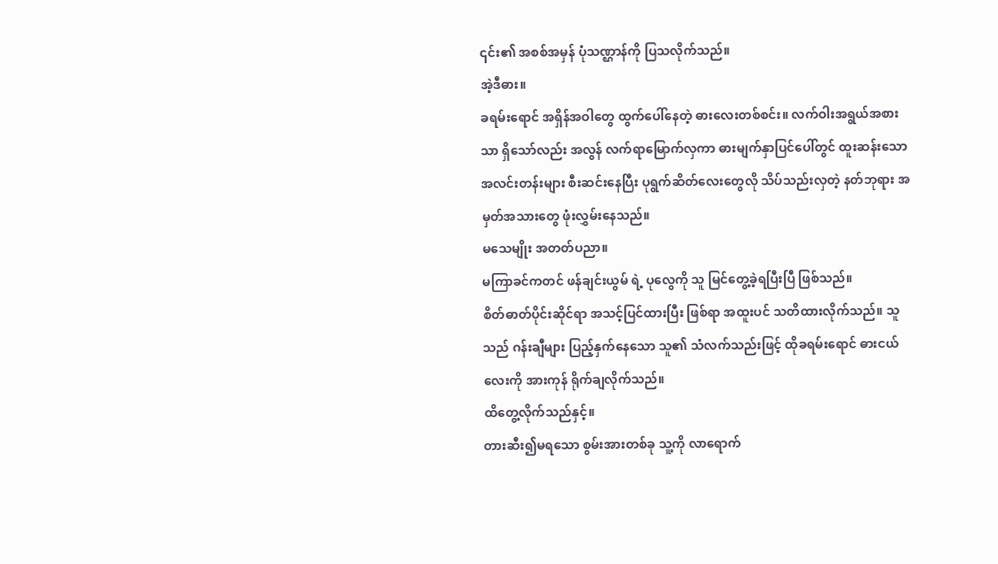၎င်း၏ အစစ်အမှန် ပုံသဏ္ဌာန်ကို ပြသလိုက်သည်။
အဲ့ဒီဓား။
ခရမ်းရောင် အရှိန်အဝါတွေ ထွက်ပေါ်နေတဲ့ ဓားလေးတစ်စင်း။ လက်ဝါးအရွယ်အစားသာ ရှိသော်လည်း အလွန် လက်ရာမြောက်လှကာ ဓားမျက်နှာပြင်ပေါ်တွင် ထူးဆန်းသော အလင်းတန်းများ စီးဆင်းနေပြီး ပုရွက်ဆိတ်လေးတွေလို သိပ်သည်းလှတဲ့ နတ်ဘုရား အမှတ်အသားတွေ ဖုံးလွှမ်းနေသည်။
မသေမျိုး အတတ်ပညာ။
မကြာခင်ကတင် ဖန်ချင်းယွမ် ရဲ့ ပုလွေကို သူ မြင်တွေ့ခဲ့ရပြီးပြီ ဖြစ်သည်။
စိတ်ဓာတ်ပိုင်းဆိုင်ရာ အသင့်ပြင်ထားပြီး ဖြစ်ရာ အထူးပင် သတိထားလိုက်သည်။ သူသည် ဂန်းချီများ ပြည့်နှက်နေသော သူ၏ သံလက်သည်းဖြင့် ထိုခရမ်းရောင် ဓားငယ်လေးကို အားကုန် ရိုက်ချလိုက်သည်။
ထိတွေ့လိုက်သည်နှင့်။
တားဆီး၍မရသော စွမ်းအားတစ်ခု သူ့ကို လာရောက်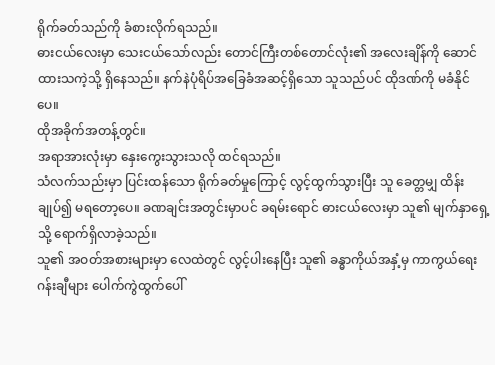ရိုက်ခတ်သည်ကို ခံစားလိုက်ရသည်။
ဓားငယ်လေးမှာ သေးငယ်သော်လည်း တောင်ကြီးတစ်တောင်လုံး၏ အလေးချိန်ကို ဆောင်ထားသကဲ့သို့ ရှိနေသည်။ နက်နဲပုံရိပ်အခြေခံအဆင့်ရှိသော သူသည်ပင် ထိုဒဏ်ကို မခံနိုင်ပေ။
ထိုအခိုက်အတန့်တွင်။
အရာအားလုံးမှာ နှေးကွေးသွားသလို ထင်ရသည်။
သံလက်သည်းမှာ ပြင်းထန်သော ရိုက်ခတ်မှုကြောင့် လွင့်ထွက်သွားပြီး သူ ခေတ္တမျှ ထိန်းချုပ်၍ မရတော့ပေ။ ခဏချင်းအတွင်းမှာပင် ခရမ်းရောင် ဓားငယ်လေးမှာ သူ၏ မျက်နှာရှေ့သို့ ရောက်ရှိလာခဲ့သည်။
သူ၏ အဝတ်အစားများမှာ လေထဲတွင် လွင့်ပါးနေပြီး သူ၏ ခန္ဓာကိုယ်အနှံ့မှ ကာကွယ်ရေး ဂန်းချီများ ပေါက်ကွဲထွက်ပေါ်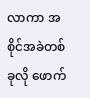လာကာ အစိုင်အခဲတစ်ခုလို ဖောက်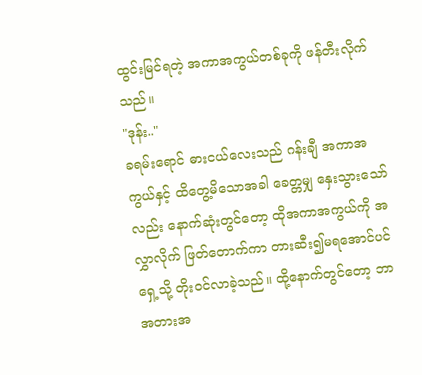ထွင်းမြင်ရတဲ့ အကာအကွယ်တစ်ခုကို ဖန်တီးလိုက်သည်။
"ဒုန်း.."
ခရမ်းရောင် ဓားငယ်လေးသည် ဂန်းချီ အကာအကွယ်နှင့် ထိတွေ့မိသောအခါ ခေတ္တမျှ နှေးသွားသော်လည်း နောက်ဆုံးတွင်တော့ ထိုအကာအကွယ်ကို အလွှာလိုက် ဖြတ်တောက်ကာ တားဆီး၍မရအောင်ပင် ရှေ့သို့ တိုးဝင်လာခဲ့သည်။ ထို့နောက်တွင်တော့ ဘာအတားအ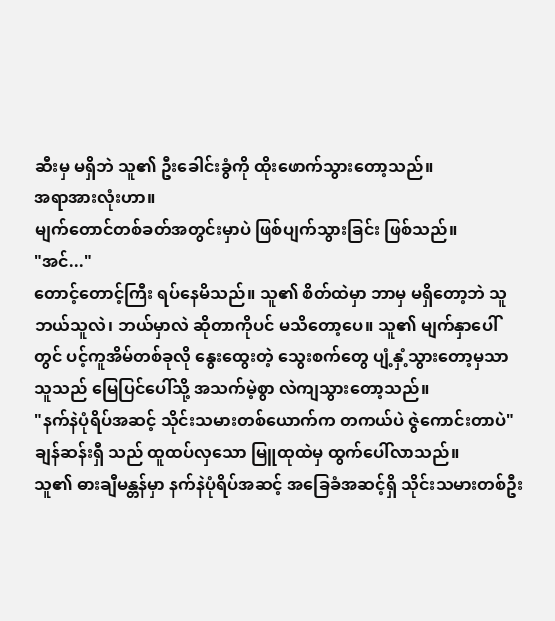ဆီးမှ မရှိဘဲ သူ၏ ဦးခေါင်းခွံကို ထိုးဖောက်သွားတော့သည်။
အရာအားလုံးဟာ။
မျက်တောင်တစ်ခတ်အတွင်းမှာပဲ ဖြစ်ပျက်သွားခြင်း ဖြစ်သည်။
"အင်..."
တောင့်တောင့်ကြီး ရပ်နေမိသည်။ သူ၏ စိတ်ထဲမှာ ဘာမှ မရှိတော့ဘဲ သူ ဘယ်သူလဲ၊ ဘယ်မှာလဲ ဆိုတာကိုပင် မသိတော့ပေ။ သူ၏ မျက်နှာပေါ်တွင် ပင့်ကူအိမ်တစ်ခုလို နွေးထွေးတဲ့ သွေးစက်တွေ ပျံ့နှံ့သွားတော့မှသာ သူသည် မြေပြင်ပေါ်သို့ အသက်မဲ့စွာ လဲကျသွားတော့သည်။
"နက်နဲပုံရိပ်အဆင့် သိုင်းသမားတစ်ယောက်က တကယ်ပဲ ဇွဲကောင်းတာပဲ"
ချန်ဆန်းရှီ သည် ထူထပ်လှသော မြူထုထဲမှ ထွက်ပေါ်လာသည်။
သူ၏ ဓားချီမန္တန်မှာ နက်နဲပုံရိပ်အဆင့် အခြေခံအဆင့်ရှိ သိုင်းသမားတစ်ဦး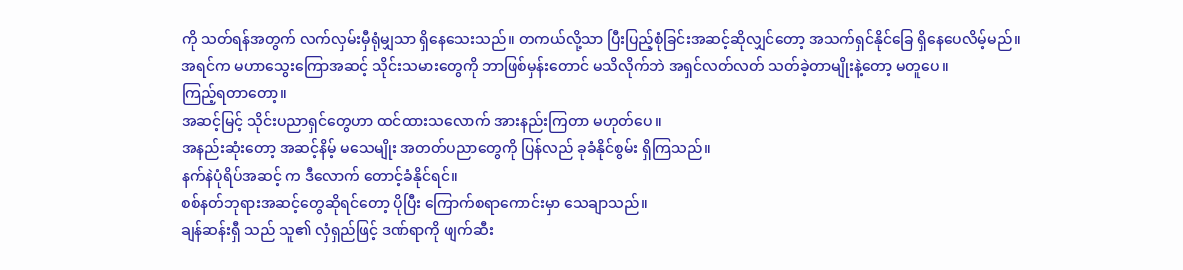ကို သတ်ရန်အတွက် လက်လှမ်းမှီရုံမျှသာ ရှိနေသေးသည်။ တကယ်လို့သာ ပြီးပြည့်စုံခြင်းအဆင့်ဆိုလျှင်တော့ အသက်ရှင်နိုင်ခြေ ရှိနေပေလိမ့်မည်။
အရင်က မဟာသွေးကြောအဆင့် သိုင်းသမားတွေကို ဘာဖြစ်မှန်းတောင် မသိလိုက်ဘဲ အရှင်လတ်လတ် သတ်ခဲ့တာမျိုးနဲ့တော့ မတူပေ။
ကြည့်ရတာတော့။
အဆင့်မြင့် သိုင်းပညာရှင်တွေဟာ ထင်ထားသလောက် အားနည်းကြတာ မဟုတ်ပေ။
အနည်းဆုံးတော့ အဆင့်နိမ့် မသေမျိုး အတတ်ပညာတွေကို ပြန်လည် ခုခံနိုင်စွမ်း ရှိကြသည်။
နက်နဲပုံရိပ်အဆင့် က ဒီလောက် တောင့်ခံနိုင်ရင်။
စစ်နတ်ဘုရားအဆင့်တွေဆိုရင်တော့ ပိုပြီး ကြောက်စရာကောင်းမှာ သေချာသည်။
ချန်ဆန်းရှီ သည် သူ၏ လှံရှည်ဖြင့် ဒဏ်ရာကို ဖျက်ဆီး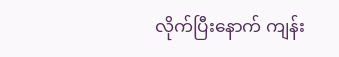လိုက်ပြီးနောက် ကျန်း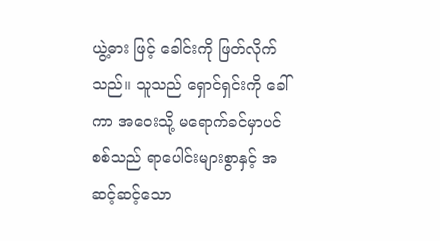ယွဲ့ဓား ဖြင့် ခေါင်းကို ဖြတ်လိုက်သည်။ သူသည် ရှောင်ရှင်းကို ခေါ်ကာ အဝေးသို့ မရောက်ခင်မှာပင် စစ်သည် ရာပေါင်းများစွာနှင့် အဆင့်ဆင့်သော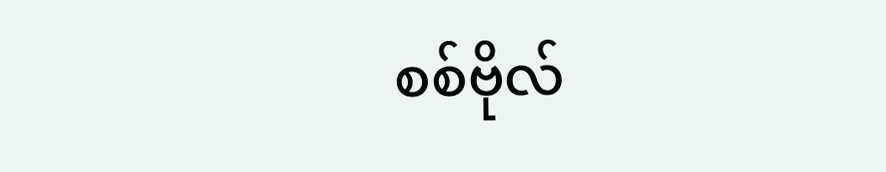စစ်ဗိုလ်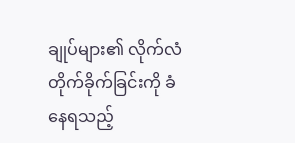ချုပ်များ၏ လိုက်လံတိုက်ခိုက်ခြင်းကို ခံနေရသည့်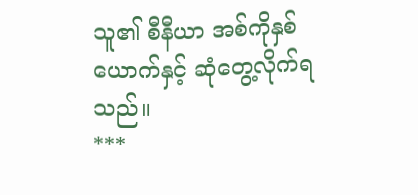သူ၏ စီနီယာ အစ်ကိုနှစ်ယောက်နှင့် ဆုံတွေ့လိုက်ရသည်။
***